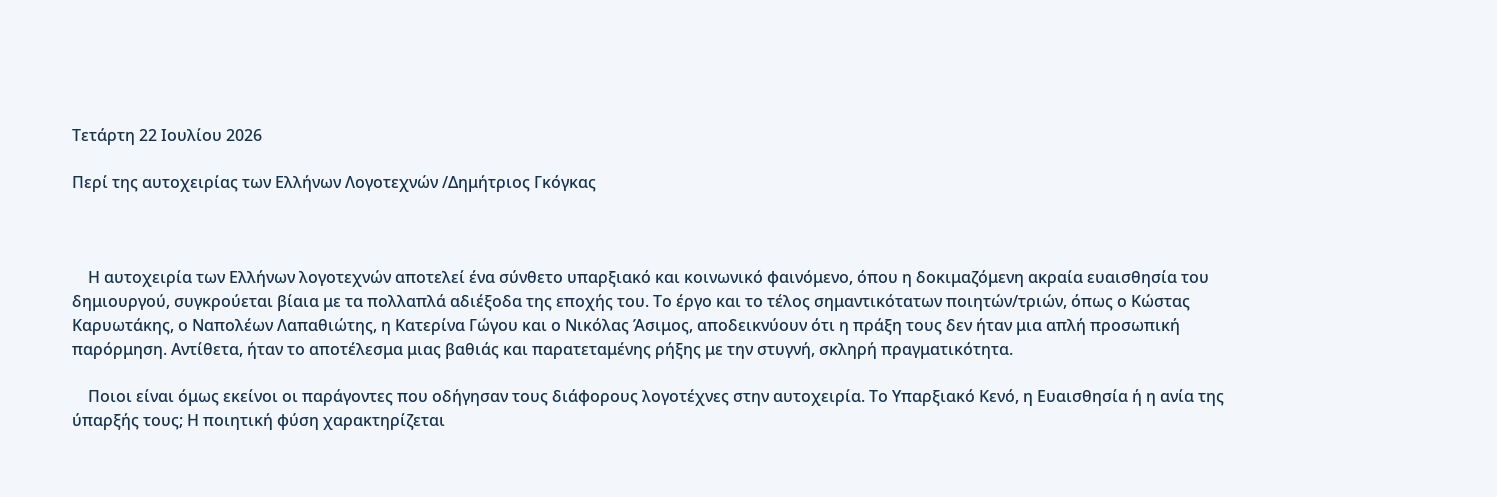Τετάρτη 22 Ιουλίου 2026

Περί της αυτοχειρίας των Ελλήνων Λογοτεχνών /Δημήτριος Γκόγκας



    Η αυτοχειρία των Ελλήνων λογοτεχνών αποτελεί ένα σύνθετο υπαρξιακό και κοινωνικό φαινόμενο, όπου η δοκιμαζόμενη ακραία ευαισθησία του δημιουργού, συγκρούεται βίαια με τα πολλαπλά αδιέξοδα της εποχής του. Το έργο και το τέλος σημαντικότατων ποιητών/τριών, όπως ο Κώστας Καρυωτάκης, ο Ναπολέων Λαπαθιώτης, η Κατερίνα Γώγου και ο Νικόλας Άσιμος, αποδεικνύουν ότι η πράξη τους δεν ήταν μια απλή προσωπική παρόρμηση. Αντίθετα, ήταν το αποτέλεσμα μιας βαθιάς και παρατεταμένης ρήξης με την στυγνή, σκληρή πραγματικότητα.

    Ποιοι είναι όμως εκείνοι οι παράγοντες που οδήγησαν τους διάφορους λογοτέχνες στην αυτοχειρία. Το Υπαρξιακό Κενό, η Ευαισθησία ή η ανία της ύπαρξής τους; Η ποιητική φύση χαρακτηρίζεται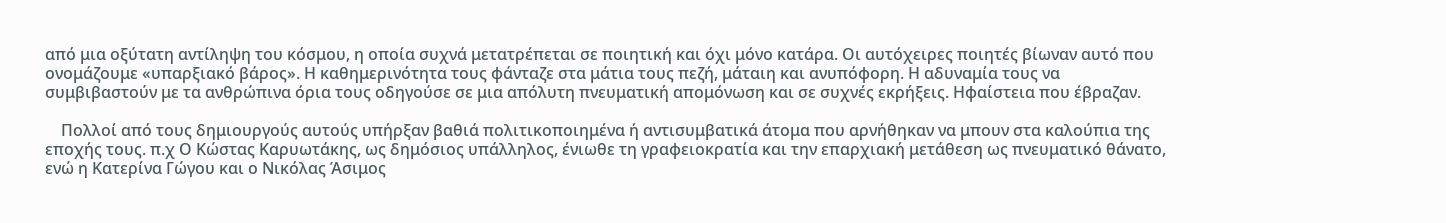από μια οξύτατη αντίληψη του κόσμου, η οποία συχνά μετατρέπεται σε ποιητική και όχι μόνο κατάρα. Οι αυτόχειρες ποιητές βίωναν αυτό που ονομάζουμε «υπαρξιακό βάρος». Η καθημερινότητα τους φάνταζε στα μάτια τους πεζή, μάταιη και ανυπόφορη. Η αδυναμία τους να συμβιβαστούν με τα ανθρώπινα όρια τους οδηγούσε σε μια απόλυτη πνευματική απομόνωση και σε συχνές εκρήξεις. Ηφαίστεια που έβραζαν.

    Πολλοί από τους δημιουργούς αυτούς υπήρξαν βαθιά πολιτικοποιημένα ή αντισυμβατικά άτομα που αρνήθηκαν να μπουν στα καλούπια της εποχής τους. π.χ Ο Κώστας Καρυωτάκης, ως δημόσιος υπάλληλος, ένιωθε τη γραφειοκρατία και την επαρχιακή μετάθεση ως πνευματικό θάνατο, ενώ η Κατερίνα Γώγου και ο Νικόλας Άσιμος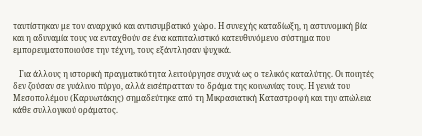ταυτίστηκαν με τον αναρχικό και αντισυμβατικό χώρο. Η συνεχής καταδίωξη, η αστυνομική βία και η αδυναμία τους να ενταχθούν σε ένα καπιταλιστικό κατευθυνόμενο σύστημα που εμπορευματοποιούσε την τέχνη, τους εξάντλησαν ψυχικά.

   Για άλλους η ιστορική πραγματικότητα λειτούργησε συχνά ως ο τελικός καταλύτης. Οι ποιητές δεν ζούσαν σε γυάλινο πύργο, αλλά εισέπρατταν το δράμα της κοινωνίας τους. Η γενιά του Μεσοπολέμου (Καρυωτάκης) σημαδεύτηκε από τη Μικρασιατική Καταστροφή και την απώλεια κάθε συλλογικού οράματος.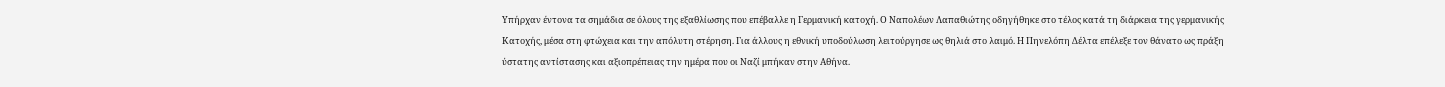Υπήρχαν έντονα τα σημάδια σε όλους της εξαθλίωσης που επέβαλλε η Γερμανική κατοχή. Ο Ναπολέων Λαπαθιώτης οδηγήθηκε στο τέλος κατά τη διάρκεια της γερμανικής Κατοχής, μέσα στη φτώχεια και την απόλυτη στέρηση. Για άλλους η εθνική υποδούλωση λειτούργησε ως θηλιά στο λαιμό. Η Πηνελόπη Δέλτα επέλεξε τον θάνατο ως πράξη ύστατης αντίστασης και αξιοπρέπειας την ημέρα που οι Ναζί μπήκαν στην Αθήνα.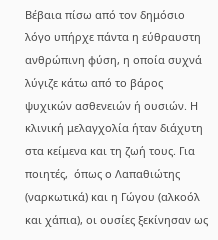Βέβαια πίσω από τον δημόσιο λόγο υπήρχε πάντα η εύθραυστη ανθρώπινη φύση, η οποία συχνά λύγιζε κάτω από το βάρος ψυχικών ασθενειών ή ουσιών. Η κλινική μελαγχολία ήταν διάχυτη στα κείμενα και τη ζωή τους. Για ποιητές,  όπως ο Λαπαθιώτης (ναρκωτικά) και η Γώγου (αλκοόλ και χάπια), οι ουσίες ξεκίνησαν ως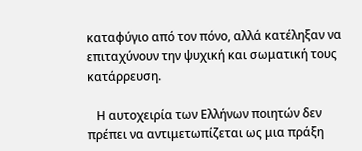καταφύγιο από τον πόνο, αλλά κατέληξαν να επιταχύνουν την ψυχική και σωματική τους κατάρρευση.

   Η αυτοχειρία των Ελλήνων ποιητών δεν πρέπει να αντιμετωπίζεται ως μια πράξη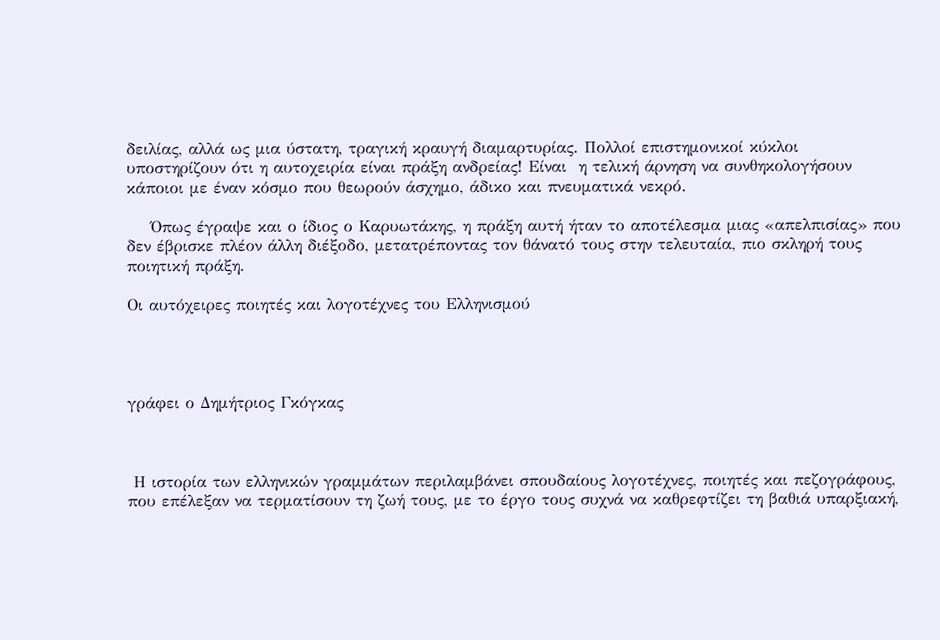δειλίας, αλλά ως μια ύστατη, τραγική κραυγή διαμαρτυρίας. Πολλοί επιστημονικοί κύκλοι υποστηρίζουν ότι η αυτοχειρία είναι πράξη ανδρείας! Είναι  η τελική άρνηση να συνθηκολογήσουν κάποιοι με έναν κόσμο που θεωρούν άσχημο, άδικο και πνευματικά νεκρό.

    Όπως έγραψε και ο ίδιος ο Καρυωτάκης, η πράξη αυτή ήταν το αποτέλεσμα μιας «απελπισίας» που δεν έβρισκε πλέον άλλη διέξοδο, μετατρέποντας τον θάνατό τους στην τελευταία, πιο σκληρή τους ποιητική πράξη.

Οι αυτόχειρες ποιητές και λογοτέχνες του Ελληνισμού




γράφει ο Δημήτριος Γκόγκας



 Η ιστορία των ελληνικών γραμμάτων περιλαμβάνει σπουδαίους λογοτέχνες, ποιητές και πεζογράφους, που επέλεξαν να τερματίσουν τη ζωή τους, με το έργο τους συχνά να καθρεφτίζει τη βαθιά υπαρξιακή,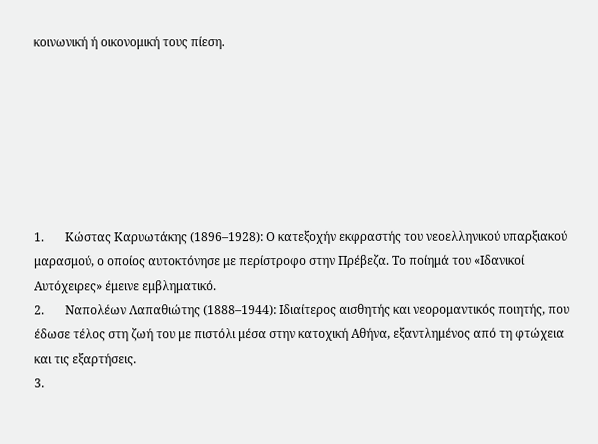κοινωνική ή οικονομική τους πίεση.







1.       Κώστας Καρυωτάκης (1896–1928): Ο κατεξοχήν εκφραστής του νεοελληνικού υπαρξιακού μαρασμού, ο οποίος αυτοκτόνησε με περίστροφο στην Πρέβεζα. Το ποίημά του «Ιδανικοί Αυτόχειρες» έμεινε εμβληματικό.
2.       Ναπολέων Λαπαθιώτης (1888–1944): Ιδιαίτερος αισθητής και νεορομαντικός ποιητής, που έδωσε τέλος στη ζωή του με πιστόλι μέσα στην κατοχική Αθήνα, εξαντλημένος από τη φτώχεια και τις εξαρτήσεις.
3.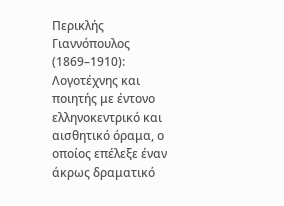Περικλής Γιαννόπουλος (1869–1910): Λογοτέχνης και ποιητής με έντονο ελληνοκεντρικό και αισθητικό όραμα, ο οποίος επέλεξε έναν άκρως δραματικό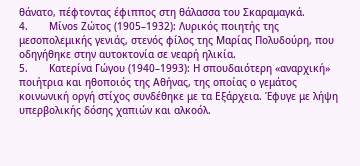θάνατο, πέφτοντας έφιππος στη θάλασσα του Σκαραμαγκά.
4.       Μίνos Ζώτος (1905–1932): Λυρικός ποιητής της μεσοπολεμικής γενιάς, στενός φίλος της Μαρίας Πολυδούρη, που οδηγήθηκε στην αυτοκτονία σε νεαρή ηλικία.
5.       Κατερίνα Γώγου (1940–1993): Η σπουδαιότερη «αναρχική» ποιήτρια και ηθοποιός της Αθήνας, της οποίας ο γεμάτος κοινωνική οργή στίχος συνδέθηκε με τα Εξάρχεια. Έφυγε με λήψη υπερβολικής δόσης χαπιών και αλκοόλ.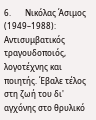6.       Νικόλας Άσιμος (1949–1988): Αντισυμβατικός τραγουδοποιός, λογοτέχνης και ποιητής. Έβαλε τέλος στη ζωή του δι' αγχόνης στο θρυλικό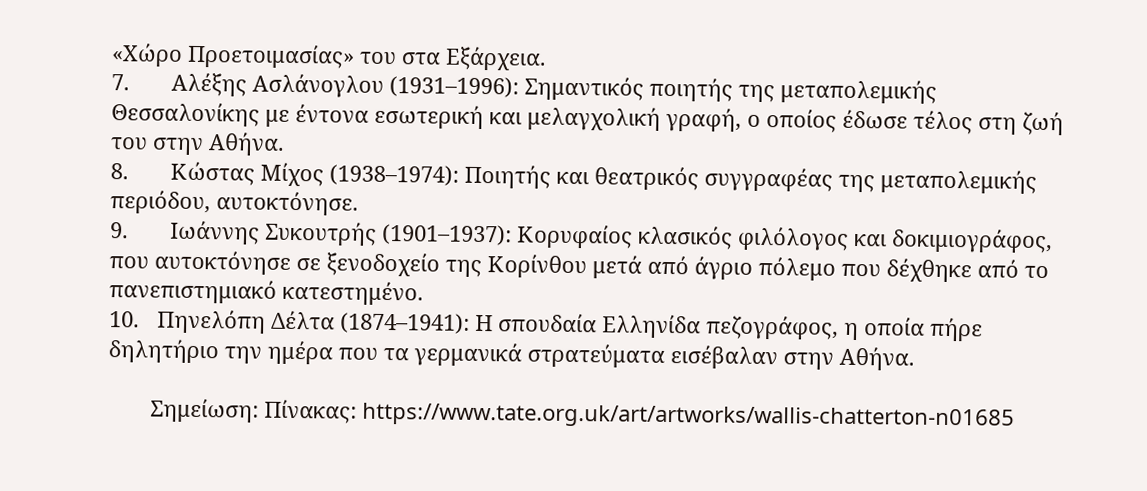«Χώρο Προετοιμασίας» του στα Εξάρχεια.
7.       Αλέξης Ασλάνογλου (1931–1996): Σημαντικός ποιητής της μεταπολεμικής Θεσσαλονίκης με έντονα εσωτερική και μελαγχολική γραφή, ο οποίος έδωσε τέλος στη ζωή του στην Αθήνα.
8.       Κώστας Μίχος (1938–1974): Ποιητής και θεατρικός συγγραφέας της μεταπολεμικής περιόδου, αυτοκτόνησε.
9.       Ιωάννης Συκουτρής (1901–1937): Κορυφαίος κλασικός φιλόλογος και δοκιμιογράφος, που αυτοκτόνησε σε ξενοδοχείο της Κορίνθου μετά από άγριο πόλεμο που δέχθηκε από το πανεπιστημιακό κατεστημένο.
10.   Πηνελόπη Δέλτα (1874–1941): Η σπουδαία Ελληνίδα πεζογράφος, η οποία πήρε δηλητήριο την ημέρα που τα γερμανικά στρατεύματα εισέβαλαν στην Αθήνα.

       Σημείωση: Πίνακας: https://www.tate.org.uk/art/artworks/wallis-chatterton-n01685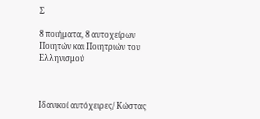Σ

8 ποιήματα, 8 αυτοχείρων Ποιητών και Ποιητριών του Ελληνισμού



Ιδανικοί αυτόχειρες/ Κώστας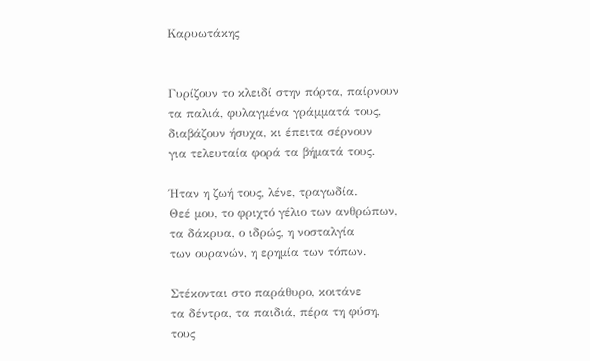Καρυωτάκης


Γυρίζουν το κλειδί στην πόρτα, παίρνουν
τα παλιά, φυλαγμένα γράμματά τους,
διαβάζουν ήσυχα, κι έπειτα σέρνουν
για τελευταία φορά τα βήματά τους.

Ήταν η ζωή τους, λένε, τραγωδία.
Θεέ μου, το φριχτό γέλιο των ανθρώπων,
τα δάκρυα, ο ιδρώς, η νοσταλγία
των ουρανών, η ερημία των τόπων.

Στέκονται στο παράθυρο, κοιτάνε
τα δέντρα, τα παιδιά, πέρα τη φύση,
τους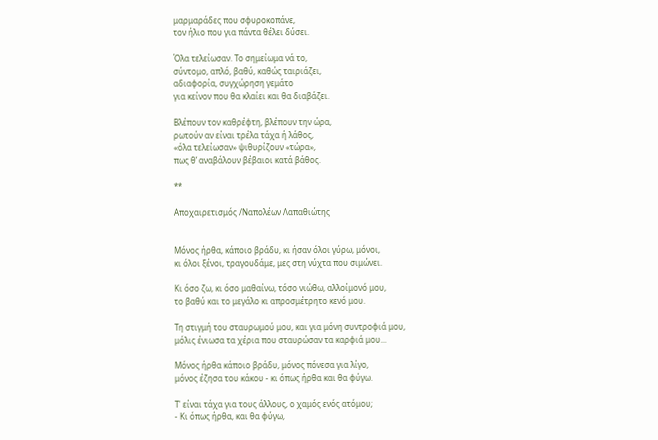μαρμαράδες που σφυροκοπάνε,
τον ήλιο που για πάντα θέλει δύσει.

Όλα τελείωσαν. Το σημείωμα νά το,
σύντομο, απλό, βαθύ, καθώς ταιριάζει,
αδιαφορία, συγχώρηση γεμάτο
για κείνον που θα κλαίει και θα διαβάζει.

Βλέπουν τον καθρέφτη, βλέπουν την ώρα,
ρωτούν αν είναι τρέλα τάχα ή λάθος,
«όλα τελείωσαν» ψιθυρίζουν «τώρα»,
πως θ’ αναβάλουν βέβαιοι κατά βάθος.

**

Αποχαιρετισμός /Ναπολέων Λαπαθιώτης


Μόνος ήρθα, κάποιο βράδυ, κι ήσαν όλοι γύρω, μόνοι,
κι όλοι ξένοι, τραγουδάμε, μες στη νύχτα που σιμώνει.

Κι όσο ζω, κι όσο μαθαίνω, τόσο νιώθω, αλλοίμονό μου,
το βαθύ και το μεγάλο κι απροσμέτρητο κενό μου.

Τη στιγμή του σταυρωμού μου, και για μόνη συντροφιά μου,
μόλις ένιωσα τα χέρια που σταυρώσαν τα καρφιά μου...

Μόνος ήρθα κάποιο βράδυ, μόνος πόνεσα για λίγο,
μόνος έζησα του κάκου - κι όπως ήρθα και θα φύγω.

Τ' είναι τάχα για τους άλλους, ο χαμός ενός ατόμου;
- Κι όπως ήρθα, και θα φύγω,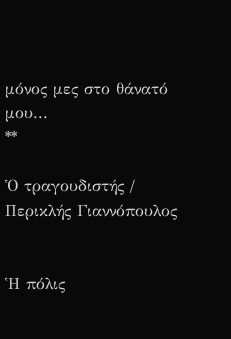μόνος μες στο θάνατό μου...
**

Ὁ τραγουδιστής / Περικλής Γιαννόπουλος


Ἡ πόλις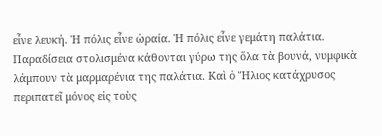εἶνε λευκή. Ἡ πόλις εἶνε ὡραία. Ἡ πόλις εἶνε γεμάτη παλάτια. Παραδίσεια στολισμένα κάθονται γύρω της ὅλα τὰ βουνά, νυμφικὰ λάμπουν τὰ μαρμαρένια της παλάτια. Καὶ ὁ Ἥλιος κατάχρυσος περιπατεῖ μόνος εἰς τοὺς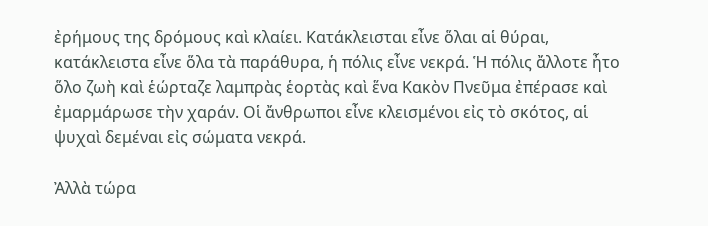ἐρήμους της δρόμους καὶ κλαίει. Κατάκλεισται εἶνε ὅλαι αἱ θύραι, κατάκλειστα εἶνε ὅλα τὰ παράθυρα, ἡ πόλις εἶνε νεκρά. Ἡ πόλις ἄλλοτε ἦτο ὅλο ζωὴ καὶ ἑώρταζε λαμπρὰς ἑορτὰς καὶ ἕνα Κακὸν Πνεῦμα ἐπέρασε καὶ ἐμαρμάρωσε τὴν χαράν. Οἱ ἄνθρωποι εἶνε κλεισμένοι εἰς τὸ σκότος, αἱ ψυχαὶ δεμέναι εἰς σώματα νεκρά.

Ἀλλὰ τώρα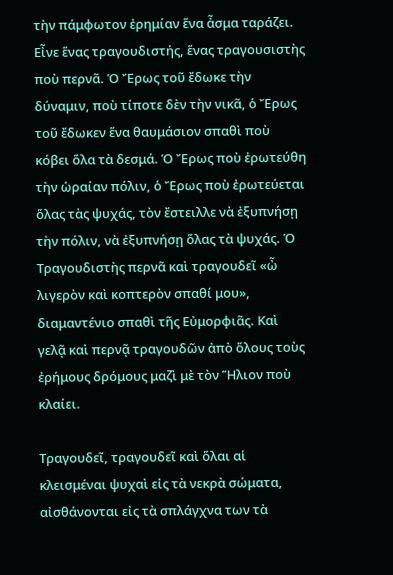τὴν πάμφωτον ἐρημίαν ἕνα ἆσμα ταράζει. Εἶνε ἕνας τραγουδιστής, ἕνας τραγουσιστὴς ποὺ περνᾶ. Ὁ Ἔρως τοῦ ἔδωκε τὴν δύναμιν, ποὺ τίποτε δὲν τὴν νικᾶ, ὁ Ἔρως τοῦ ἔδωκεν ἕνα θαυμάσιον σπαθὶ ποὺ κόβει ὅλα τὰ δεσμά. Ὁ Ἔρως ποὺ ἐρωτεύθη τὴν ὡραίαν πόλιν, ὁ Ἔρως ποὺ ἐρωτεύεται ὅλας τὰς ψυχάς, τὸν ἔστειλλε νὰ ἐξυπνήσῃ τὴν πόλιν, νὰ ἐξυπνήσῃ ὅλας τὰ ψυχάς. Ὁ Τραγουδιστὴς περνᾶ καὶ τραγουδεῖ «ὦ λιγερὸν καὶ κοπτερὸν σπαθί μου», διαμαντένιο σπαθὶ τῆς Εὐμορφιᾶς. Καὶ γελᾷ καὶ περνᾷ τραγουδῶν ἀπὸ ὅλους τοὺς ἐρήμους δρόμους μαζὶ μὲ τὸν Ἥλιον ποὺ κλαίει.

Τραγουδεῖ, τραγουδεῖ καὶ ὅλαι αἱ κλεισμέναι ψυχαὶ εἰς τὰ νεκρὰ σώματα, αἰσθάνονται εἰς τὰ σπλάγχνα των τὰ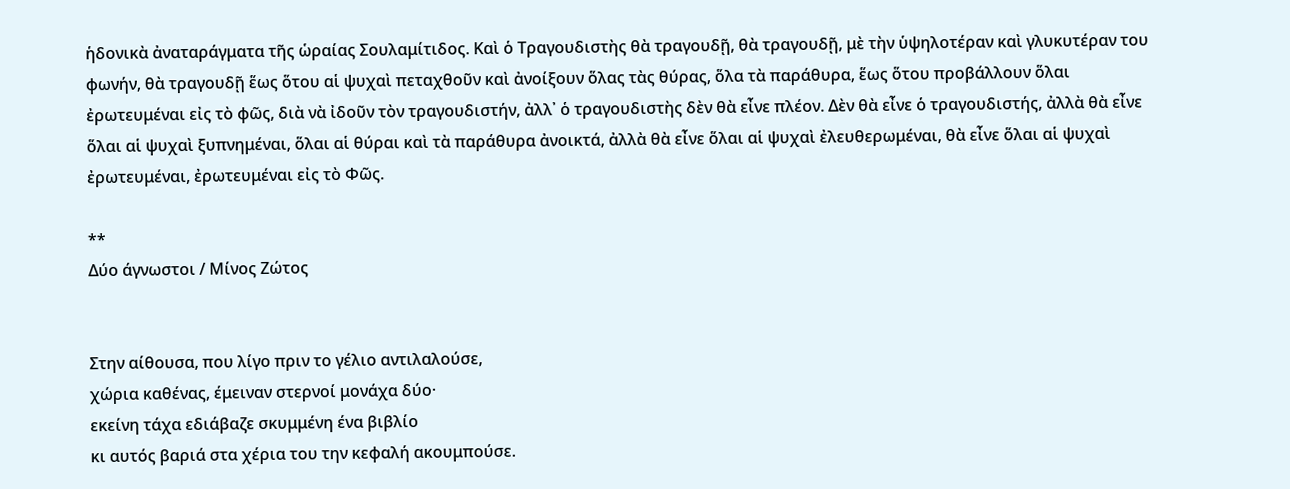ἡδονικὰ ἀναταράγματα τῆς ὡραίας Σουλαμίτιδος. Καὶ ὁ Τραγουδιστὴς θὰ τραγουδῇ, θὰ τραγουδῇ, μὲ τὴν ὑψηλοτέραν καὶ γλυκυτέραν του φωνήν, θὰ τραγουδῇ ἕως ὅτου αἱ ψυχαὶ πεταχθοῦν καὶ ἀνοίξουν ὅλας τὰς θύρας, ὅλα τὰ παράθυρα, ἕως ὅτου προβάλλουν ὅλαι ἐρωτευμέναι εἰς τὸ φῶς, διὰ νὰ ἰδοῦν τὸν τραγουδιστήν, ἀλλ᾿ ὁ τραγουδιστὴς δὲν θὰ εἶνε πλέον. Δὲν θὰ εἶνε ὁ τραγουδιστής, ἀλλὰ θὰ εἶνε ὅλαι αἱ ψυχαὶ ξυπνημέναι, ὅλαι αἱ θύραι καὶ τὰ παράθυρα ἀνοικτά, ἀλλὰ θὰ εἶνε ὅλαι αἱ ψυχαὶ ἐλευθερωμέναι, θὰ εἶνε ὅλαι αἱ ψυχαὶ ἐρωτευμέναι, ἐρωτευμέναι εἰς τὸ Φῶς.

**
Δύο άγνωστοι / Μίνος Ζώτος


Στην αίθουσα, που λίγο πριν το γέλιο αντιλαλούσε,
χώρια καθένας, έμειναν στερνοί μονάχα δύο·
εκείνη τάχα εδιάβαζε σκυμμένη ένα βιβλίο
κι αυτός βαριά στα χέρια του την κεφαλή ακουμπούσε.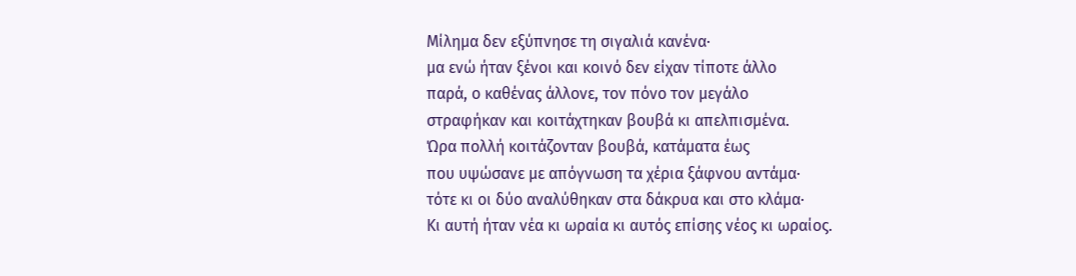Μίλημα δεν εξύπνησε τη σιγαλιά κανένα·
μα ενώ ήταν ξένοι και κοινό δεν είχαν τίποτε άλλο
παρά, ο καθένας άλλονε, τον πόνο τον μεγάλο
στραφήκαν και κοιτάχτηκαν βουβά κι απελπισμένα.
Ώρα πολλή κοιτάζονταν βουβά, κατάματα έως
που υψώσανε με απόγνωση τα χέρια ξάφνου αντάμα·
τότε κι οι δύο αναλύθηκαν στα δάκρυα και στο κλάμα·
Κι αυτή ήταν νέα κι ωραία κι αυτός επίσης νέος κι ωραίος.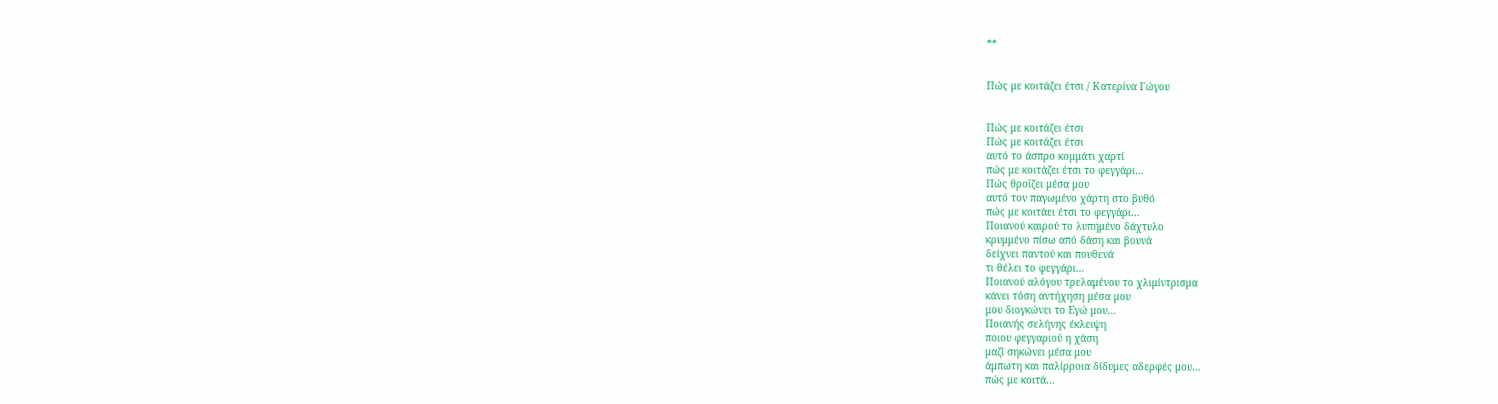**


Πώς με κοιτάζει έτσι / Κατερίνα Γώγου


Πώς με κοιτάζει έτσι
Πώς με κοιτάζει έτσι
αυτό το άσπρο κομμάτι χαρτί
πώς με κοιτάζει έτσι το φεγγάρι…
Πώς θροΐζει μέσα μου
αυτό τον παγωμένο χάρτη στο βυθό
πώς με κοιτάει έτσι το φεγγάρι…
Ποιανού καιρού το λυπημένο δάχτυλο
κρυμμένο πίσω από δάση και βουνά
δείχνει παντού και πουθενά
τι θέλει το φεγγάρι…
Ποιανού αλόγου τρελαμένου το χλιμίντρισμα
κάνει τόση αντήχηση μέσα μου
μου διογκώνει το Εγώ μου…
Ποιανής σελήνης έκλειψη
ποιου φεγγαριού η χάση
μαζί σηκώνει μέσα μου
άμπωτη και παλίρροια δίδυμες αδερφές μου…
πώς με κοιτά…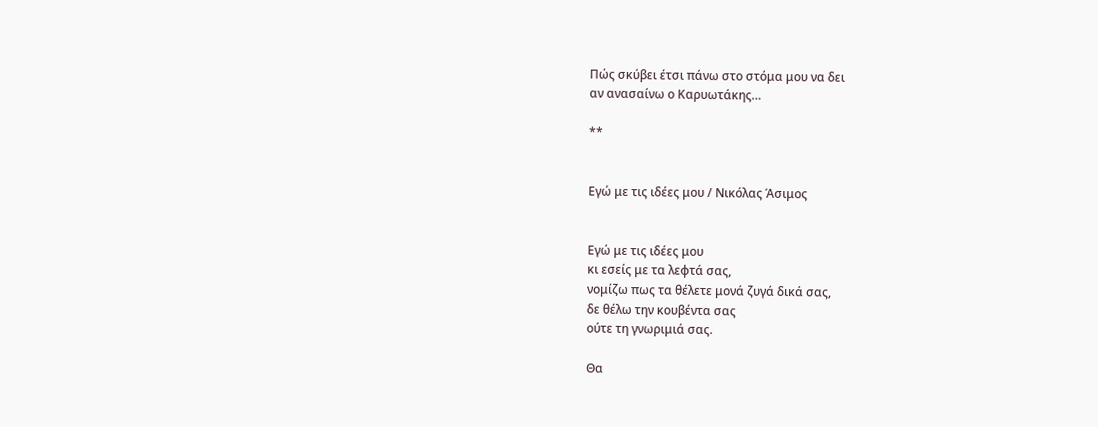Πώς σκύβει έτσι πάνω στο στόμα μου να δει
αν ανασαίνω ο Καρυωτάκης…

**


Εγώ με τις ιδέες μου / Νικόλας Άσιμος


Εγώ με τις ιδέες μου
κι εσείς με τα λεφτά σας,
νομίζω πως τα θέλετε μονά ζυγά δικά σας,
δε θέλω την κουβέντα σας
ούτε τη γνωριμιά σας.

Θα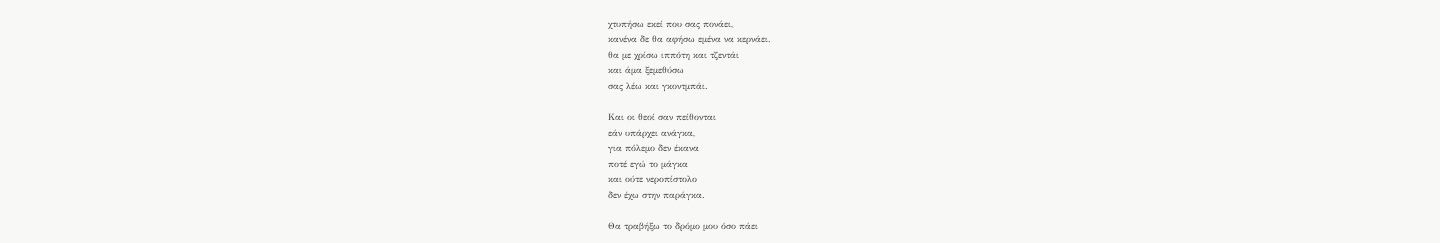χτυπήσω εκεί που σας πονάει,
κανένα δε θα αφήσω εμένα να κερνάει.
θα με χρίσω ιππότη και τζεντάι
και άμα ξεμεθύσω
σας λέω και γκοντμπάι.

Και οι θεοί σαν πείθονται
εάν υπάρχει ανάγκα,
για πόλεμο δεν έκανα
ποτέ εγώ το μάγκα
και ούτε νεροπίστολο
δεν έχω στην παράγκα.

Θα τραβήξω το δρόμο μου όσο πάει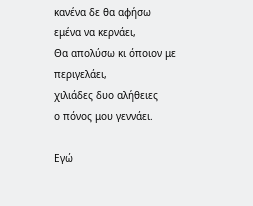κανένα δε θα αφήσω
εμένα να κερνάει,
Θα απολύσω κι όποιον με περιγελάει,
χιλιάδες δυο αλήθειες
ο πόνος μου γεννάει.

Εγώ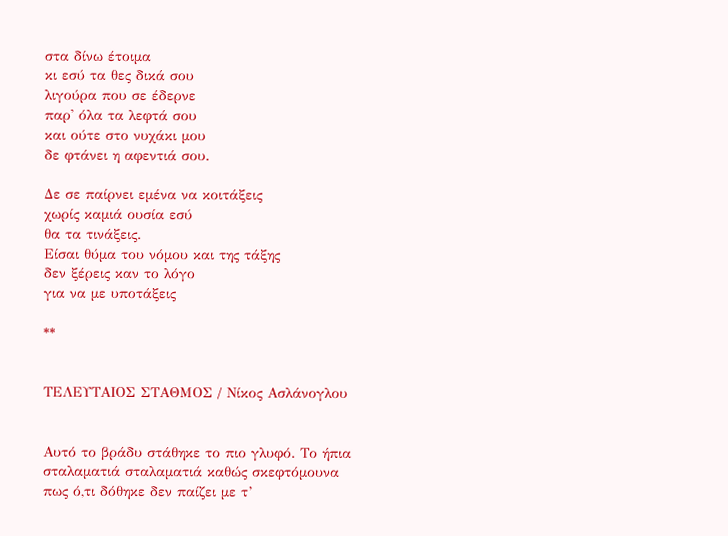στα δίνω έτοιμα
κι εσύ τα θες δικά σου
λιγούρα που σε έδερνε
παρ' όλα τα λεφτά σου
και ούτε στο νυχάκι μου
δε φτάνει η αφεντιά σου.

Δε σε παίρνει εμένα να κοιτάξεις
χωρίς καμιά ουσία εσύ
θα τα τινάξεις.
Είσαι θύμα του νόμου και της τάξης
δεν ξέρεις καν το λόγο
για να με υποτάξεις

**


ΤΕΛΕΥΤΑΙΟΣ ΣΤΑΘΜΟΣ / Νίκος Ασλάνογλου


Αυτό το βράδυ στάθηκε το πιο γλυφό. Το ήπια
σταλαματιά σταλαματιά καθώς σκεφτόμουνα
πως ό,τι δόθηκε δεν παίζει με τ’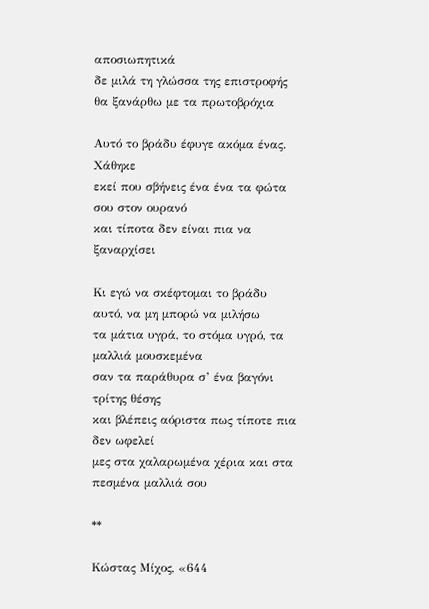αποσιωπητικά
δε μιλά τη γλώσσα της επιστροφής θα ξανάρθω με τα πρωτοβρόχια

Αυτό το βράδυ έφυγε ακόμα ένας. Χάθηκε
εκεί που σβήνεις ένα ένα τα φώτα σου στον ουρανό
και τίποτα δεν είναι πια να ξαναρχίσει

Κι εγώ να σκέφτομαι το βράδυ αυτό, να μη μπορώ να μιλήσω
τα μάτια υγρά, το στόμα υγρό, τα μαλλιά μουσκεμένα
σαν τα παράθυρα σ’ ένα βαγόνι τρίτης θέσης
και βλέπεις αόριστα πως τίποτε πια δεν ωφελεί
μες στα χαλαρωμένα χέρια και στα πεσμένα μαλλιά σου

**

Κώστας Μίχος, «644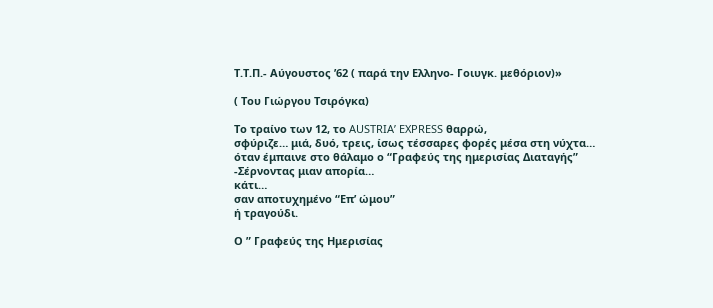Τ.Τ.Π.- Αύγουστος ’62 ( παρά την Ελληνο- Γοιυγκ. μεθόριον)»

( Του Γιώργου Τσιρόγκα)

Το τραίνο των 12, το AUSTRIA’ EXPRESS θαρρώ,
σφύριζε… μιά, δυό, τρεις, ίσως τέσσαρες φορές μέσα στη νύχτα…
όταν έμπαινε στο θάλαμο ο “Γραφεύς της ημερισίας Διαταγής”
-Σέρνοντας μιαν απορία…
κάτι…
σαν αποτυχημένο “Επ’ ώμου”
ή τραγούδι.

Ο ” Γραφεύς της Ημερισίας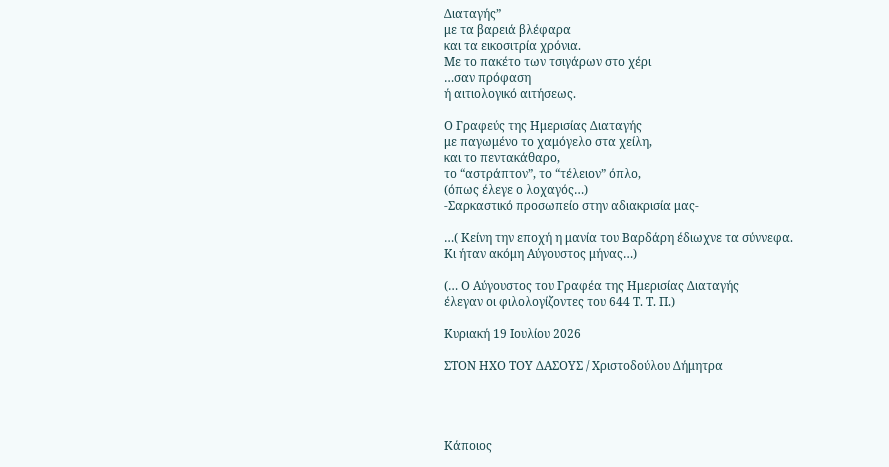Διαταγής”
με τα βαρειά βλέφαρα
και τα εικοσιτρία χρόνια.
Με το πακέτο των τσιγάρων στο χέρι
…σαν πρόφαση
ή αιτιολογικό αιτήσεως.

Ο Γραφεύς της Ημερισίας Διαταγής
με παγωμένο το χαμόγελο στα χείλη,
και το πεντακάθαρο,
το “αστράπτον”, το “τέλειον” όπλο,
(όπως έλεγε ο λοχαγός…)
-Σαρκαστικό προσωπείο στην αδιακρισία μας-

…( Κείνη την εποχή η μανία του Βαρδάρη έδιωχνε τα σύννεφα.
Κι ήταν ακόμη Αύγουστος μήνας…)

(… Ο Αύγουστος του Γραφέα της Ημερισίας Διαταγής
έλεγαν οι φιλολογίζοντες του 644 Τ. Τ. Π.)

Κυριακή 19 Ιουλίου 2026

ΣΤΟΝ ΗΧΟ ΤΟΥ ΔΑΣΟΥΣ / Χριστοδούλου Δήμητρα




Κάποιος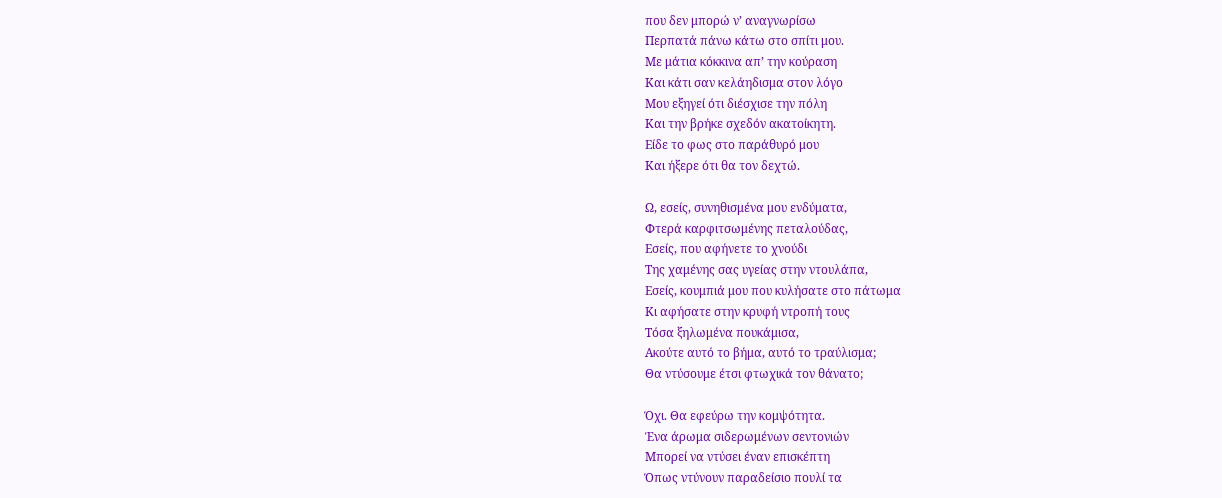που δεν μπορώ ν’ αναγνωρίσω
Περπατά πάνω κάτω στο σπίτι μου.
Με μάτια κόκκινα απ’ την κούραση
Και κάτι σαν κελάηδισμα στον λόγο
Μου εξηγεί ότι διέσχισε την πόλη
Και την βρήκε σχεδόν ακατοίκητη.
Είδε το φως στο παράθυρό μου
Και ήξερε ότι θα τον δεχτώ.

Ω, εσείς, συνηθισμένα μου ενδύματα,
Φτερά καρφιτσωμένης πεταλούδας,
Εσείς, που αφήνετε το χνούδι
Της χαμένης σας υγείας στην ντουλάπα,
Εσείς, κουμπιά μου που κυλήσατε στο πάτωμα
Κι αφήσατε στην κρυφή ντροπή τους
Τόσα ξηλωμένα πουκάμισα,
Ακούτε αυτό το βήμα, αυτό το τραύλισμα;
Θα ντύσουμε έτσι φτωχικά τον θάνατο;

Όχι. Θα εφεύρω την κομψότητα.
Ένα άρωμα σιδερωμένων σεντονιών
Μπορεί να ντύσει έναν επισκέπτη
Όπως ντύνουν παραδείσιο πουλί τα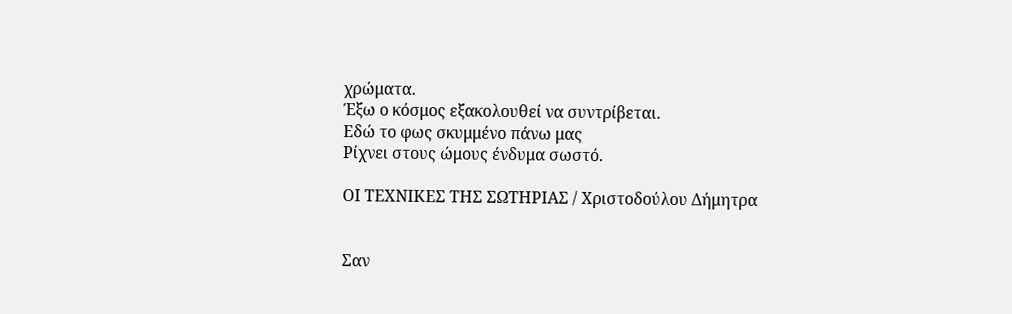χρώματα.
Έξω ο κόσμος εξακολουθεί να συντρίβεται.
Εδώ το φως σκυμμένο πάνω μας
Ρίχνει στους ώμους ένδυμα σωστό.

ΟΙ ΤΕΧΝΙΚΕΣ ΤΗΣ ΣΩΤΗΡΙΑΣ / Χριστοδούλου Δήμητρα


Σαν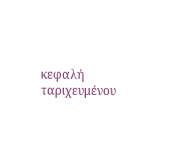κεφαλή ταριχευμένου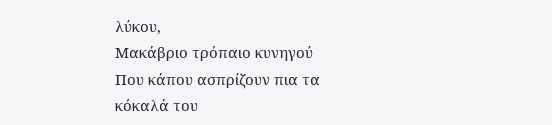λύκου,
Μακάβριο τρόπαιο κυνηγού
Που κάπου ασπρίζουν πια τα κόκαλά του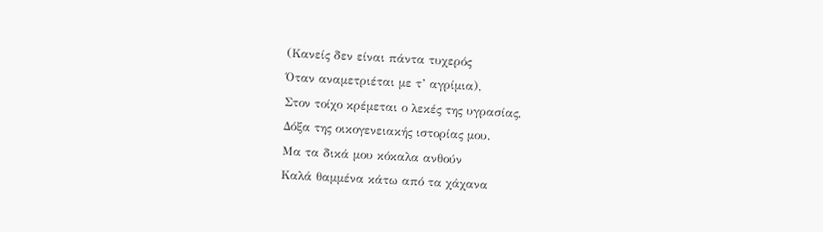(Κανείς δεν είναι πάντα τυχερός
Όταν αναμετριέται με τ’ αγρίμια),
Στον τοίχο κρέμεται ο λεκές της υγρασίας,
Δόξα της οικογενειακής ιστορίας μου.
Μα τα δικά μου κόκαλα ανθούν
Καλά θαμμένα κάτω από τα χάχανα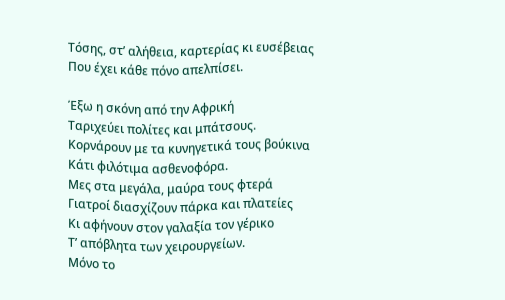Τόσης, στ’ αλήθεια, καρτερίας κι ευσέβειας
Που έχει κάθε πόνο απελπίσει.

Έξω η σκόνη από την Αφρική
Ταριχεύει πολίτες και μπάτσους.
Κορνάρουν με τα κυνηγετικά τους βούκινα
Κάτι φιλότιμα ασθενοφόρα.
Μες στα μεγάλα, μαύρα τους φτερά
Γιατροί διασχίζουν πάρκα και πλατείες
Κι αφήνουν στον γαλαξία τον γέρικο
Τ’ απόβλητα των χειρουργείων.
Μόνο το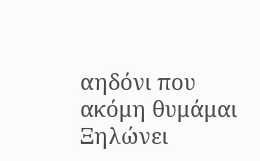αηδόνι που ακόμη θυμάμαι
Ξηλώνει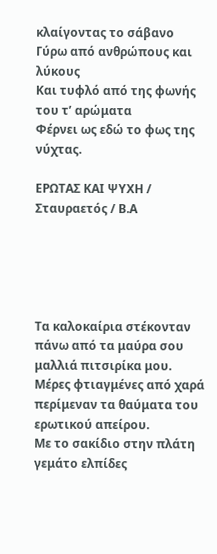κλαίγοντας το σάβανο
Γύρω από ανθρώπους και λύκους
Και τυφλό από της φωνής του τ’ αρώματα
Φέρνει ως εδώ το φως της νύχτας.

ΕΡΩΤΑΣ ΚΑΙ ΨΥΧΗ / Σταυραετός / Β.Α





Τα καλοκαίρια στέκονταν
πάνω από τα μαύρα σου μαλλιά πιτσιρίκα μου.
Μέρες φτιαγμένες από χαρά
περίμεναν τα θαύματα του ερωτικού απείρου.
Με το σακίδιο στην πλάτη γεμάτο ελπίδες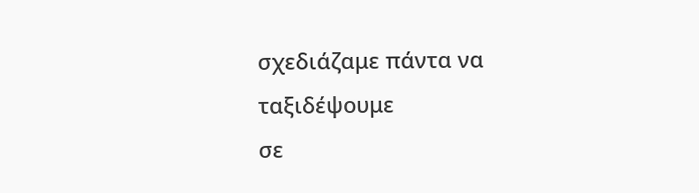σχεδιάζαμε πάντα να ταξιδέψουμε
σε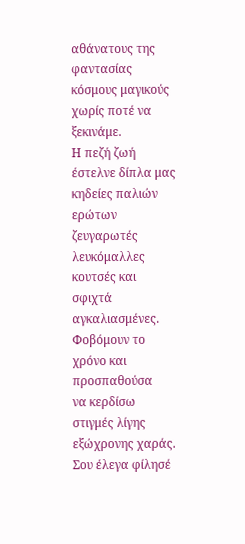αθάνατους της φαντασίας κόσμους μαγικούς
χωρίς ποτέ να ξεκινάμε.
Η πεζή ζωή έστελνε δίπλα μας
κηδείες παλιών ερώτων ζευγαρωτές λευκόμαλλες
κουτσές και σφιχτά αγκαλιασμένες.
Φοβόμουν το χρόνο και προσπαθούσα
να κερδίσω στιγμές λίγης εξώχρονης χαράς.
Σου έλεγα φίλησέ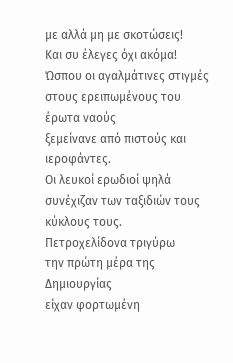με αλλά μη με σκοτώσεις!
Και συ έλεγες όχι ακόμα!
Ώσπου οι αγαλμάτινες στιγμές
στους ερειπωμένους του έρωτα ναούς
ξεμείνανε από πιστούς και ιεροφάντες.
Οι λευκοί ερωδιοί ψηλά
συνέχιζαν των ταξιδιών τους κύκλους τους.
Πετροχελίδονα τριγύρω
την πρώτη μέρα της Δημιουργίας
είχαν φορτωμένη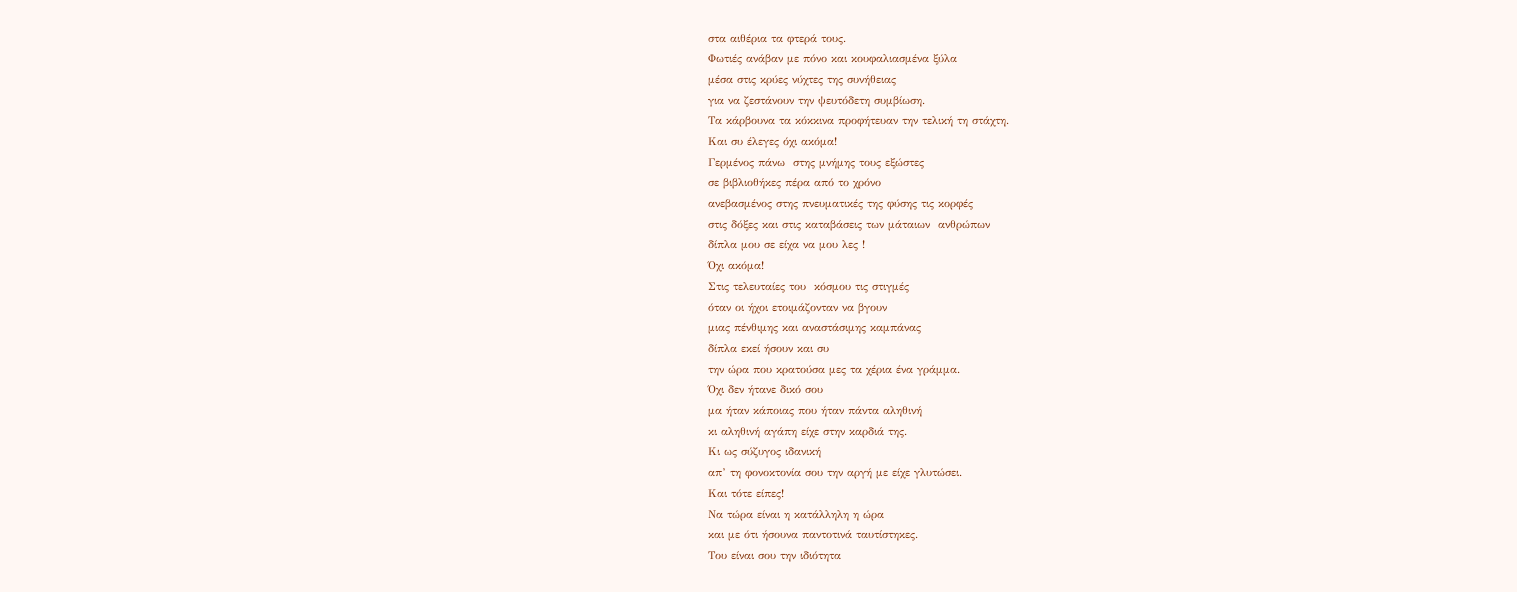στα αιθέρια τα φτερά τους.
Φωτιές ανάβαν με πόνο και κουφαλιασμένα ξύλα
μέσα στις κρύες νύχτες της συνήθειας
για να ζεστάνουν την ψευτόδετη συμβίωση.
Τα κάρβουνα τα κόκκινα προφήτευαν την τελική τη στάχτη.
Και συ έλεγες όχι ακόμα!
Γερμένος πάνω  στης μνήμης τους εξώστες
σε βιβλιοθήκες πέρα από το χρόνο
ανεβασμένος στης πνευματικές της φύσης τις κορφές
στις δόξες και στις καταβάσεις των μάταιων  ανθρώπων
δίπλα μου σε είχα να μου λες !
Όχι ακόμα!
Στις τελευταίες του  κόσμου τις στιγμές
όταν οι ήχοι ετοιμάζονταν να βγουν
μιας πένθιμης και αναστάσιμης καμπάνας
δίπλα εκεί ήσουν και συ
την ώρα που κρατούσα μες τα χέρια ένα γράμμα.
Όχι δεν ήτανε δικό σου
μα ήταν κάποιας που ήταν πάντα αληθινή
κι αληθινή αγάπη είχε στην καρδιά της.
Κι ως σύζυγος ιδανική
απ’ τη φονοκτονία σου την αργή με είχε γλυτώσει.
Και τότε είπες!
Να τώρα είναι η κατάλληλη η ώρα
και με ότι ήσουνα παντοτινά ταυτίστηκες.
Του είναι σου την ιδιότητα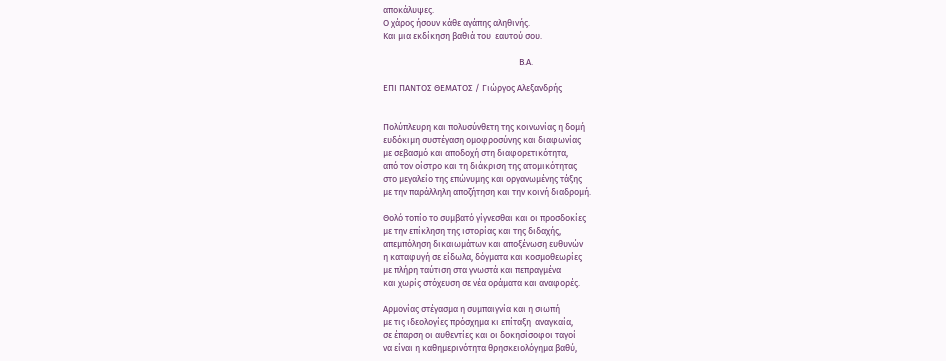αποκάλυψες.
Ο χάρος ήσουν κάθε αγάπης αληθινής.
Και μια εκδίκηση βαθιά του  εαυτού σου.

                                                                    Β.Α.

ΕΠΙ ΠΑΝΤΟΣ ΘΕΜΑΤΟΣ / Γιώργος Αλεξανδρής


Πολύπλευρη και πολυσύνθετη της κοινωνίας η δομή
ευδόκιμη συστέγαση ομοφροσύνης και διαφωνίας
με σεβασμό και αποδοχή στη διαφορετικότητα,
από τον οίστρο και τη διάκριση της ατομικότητας
στο μεγαλείο της επώνυμης και οργανωμένης τάξης
με την παράλληλη αποζήτηση και την κοινή διαδρομή.

Θολό τοπίο το συμβατό γίγνεσθαι και οι προσδοκίες
με την επίκληση της ιστορίας και της διδαχής,
απεμπόληση δικαιωμάτων και αποξένωση ευθυνών
η καταφυγή σε είδωλα, δόγματα και κοσμοθεωρίες
με πλήρη ταύτιση στα γνωστά και πεπραγμένα
και χωρίς στόχευση σε νέα οράματα και αναφορές.

Αρμονίας στέγασμα η συμπαιγνία και η σιωπή
με τις ιδεολογίες πρόσχημα κι επίταξη  αναγκαία,
σε έπαρση οι αυθεντίες και οι δοκησίσοφοι ταγοί
να είναι η καθημερινότητα θρησκειολόγημα βαθύ,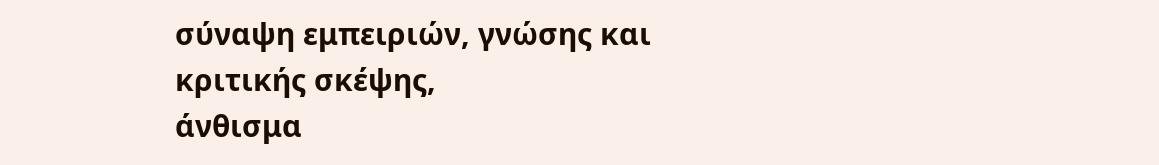σύναψη εμπειριών, γνώσης και κριτικής σκέψης,
άνθισμα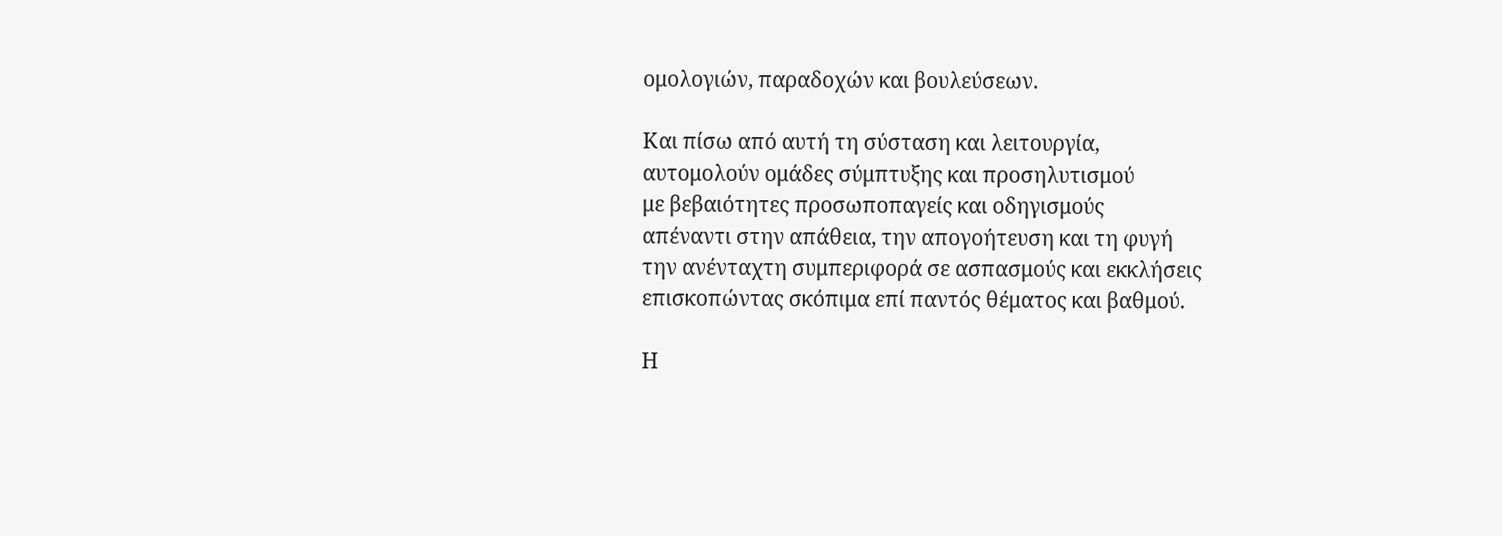ομολογιών, παραδοχών και βουλεύσεων.

Και πίσω από αυτή τη σύσταση και λειτουργία,
αυτομολούν ομάδες σύμπτυξης και προσηλυτισμού
με βεβαιότητες προσωποπαγείς και οδηγισμούς
απέναντι στην απάθεια, την απογοήτευση και τη φυγή
την ανένταχτη συμπεριφορά σε ασπασμούς και εκκλήσεις
επισκοπώντας σκόπιμα επί παντός θέματος και βαθμού.

Η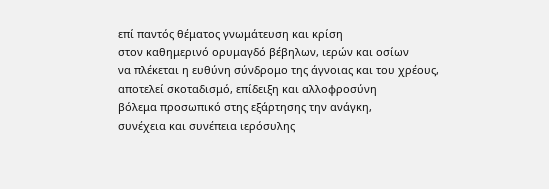επί παντός θέματος γνωμάτευση και κρίση
στον καθημερινό ορυμαγδό βέβηλων, ιερών και οσίων
να πλέκεται η ευθύνη σύνδρομο της άγνοιας και του χρέους,
αποτελεί σκοταδισμό, επίδειξη και αλλοφροσύνη
βόλεμα προσωπικό στης εξάρτησης την ανάγκη,
συνέχεια και συνέπεια ιερόσυλης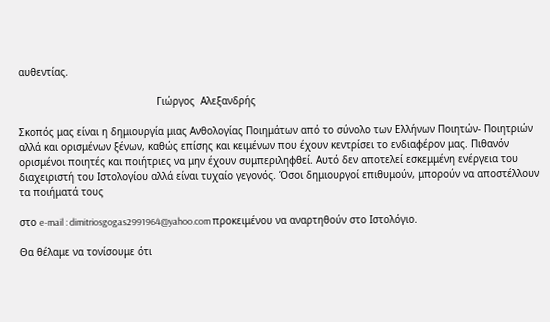αυθεντίας.

                                              Γιώργος  Αλεξανδρής

Σκοπός μας είναι η δημιουργία μιας Ανθολογίας Ποιημάτων από το σύνολο των Ελλήνων Ποιητών- Ποιητριών αλλά και ορισμένων ξένων, καθώς επίσης και κειμένων που έχουν κεντρίσει το ενδιαφέρον μας. Πιθανόν ορισμένοι ποιητές και ποιήτριες να μην έχουν συμπεριληφθεί. Αυτό δεν αποτελεί εσκεμμένη ενέργεια του διαχειριστή του Ιστολογίου αλλά είναι τυχαίο γεγονός. Όσοι δημιουργοί επιθυμούν, μπορούν να αποστέλλουν τα ποιήματά τους

στο e-mail : dimitriosgogas2991964@yahoo.com προκειμένου να αναρτηθούν στο Ιστολόγιο.

Θα θέλαμε να τονίσουμε ότι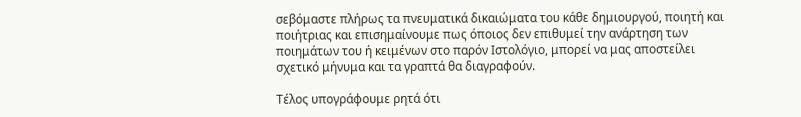σεβόμαστε πλήρως τα πνευματικά δικαιώματα του κάθε δημιουργού, ποιητή και ποιήτριας και επισημαίνουμε πως όποιος δεν επιθυμεί την ανάρτηση των ποιημάτων του ή κειμένων στο παρόν Ιστολόγιο, μπορεί να μας αποστείλει σχετικό μήνυμα και τα γραπτά θα διαγραφούν.

Τέλος υπογράφουμε ρητά ότι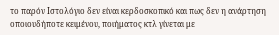το παρόν Ιστολόγιο δεν είναι κερδοσκοπικό και πως δεν η ανάρτηση οποιουδήποτε κειμένου, ποιήματος κτλ γίνεται με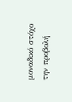μοναδικό στόχο την προβολή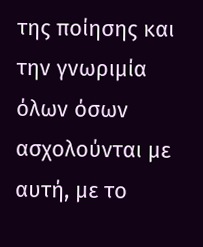της ποίησης και την γνωριμία όλων όσων ασχολούνται με αυτή, με το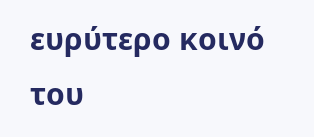ευρύτερο κοινό του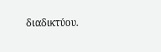διαδικτύου.